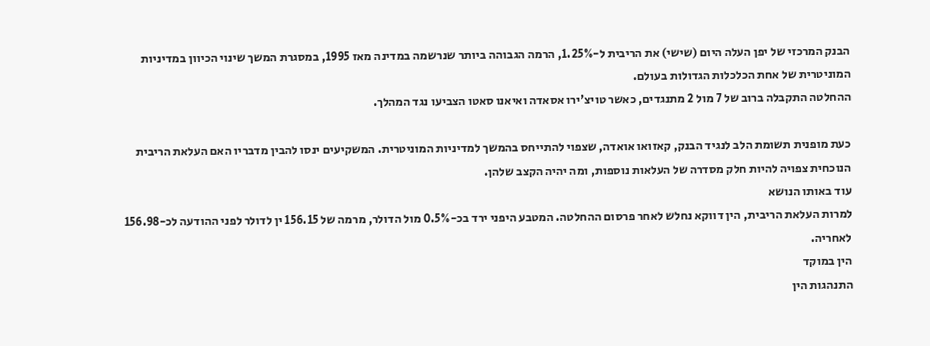הבנק המרכזי של יפן העלה היום (שישי) את הריבית ל-1.25%, הרמה הגבוהה ביותר שנרשמה במדינה מאז 1995, במסגרת המשך שינוי הכיוון במדיניות המוניטרית של אחת הכלכלות הגדולות בעולם.
ההחלטה התקבלה ברוב של 7 מול 2 מתנגדים, כאשר טויצ'ירו אסאדה ואיאנו סאטו הצביעו נגד המהלך.

כעת מופנית תשומת הלב לנגיד הבנק, קאזואו אואדה, שצפוי להתייחס בהמשך למדיניות המוניטרית. המשקיעים ינסו להבין מדבריו האם העלאת הריבית הנוכחית צפויה להיות חלק מסדרה של העלאות נוספות, ומה יהיה הקצב שלהן.
עוד באותו הנושא
למרות העלאת הריבית, הין דווקא נחלש לאחר פרסום ההחלטה. המטבע היפני ירד בכ-0.5% מול הדולר, מרמה של 156.15 ין לדולר לפני ההודעה לכ-156.98 לאחריה.
הין במוקד
התנהגות הין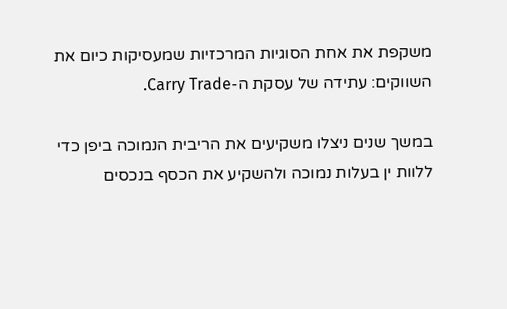משקפת את אחת הסוגיות המרכזיות שמעסיקות כיום את השווקים: עתידה של עסקת ה-Carry Trade.

במשך שנים ניצלו משקיעים את הריבית הנמוכה ביפן כדי ללוות ין בעלות נמוכה ולהשקיע את הכסף בנכסים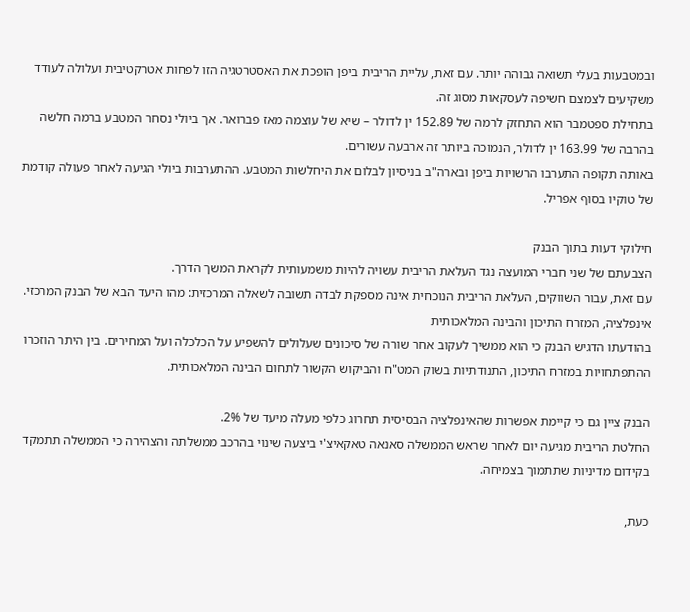ובמטבעות בעלי תשואה גבוהה יותר. עם זאת, עליית הריבית ביפן הופכת את האסטרטגיה הזו לפחות אטרקטיבית ועלולה לעודד משקיעים לצמצם חשיפה לעסקאות מסוג זה.
בתחילת ספטמבר הוא התחזק לרמה של 152.89 ין לדולר – שיא של עוצמה מאז פברואר. אך ביולי נסחר המטבע ברמה חלשה בהרבה של 163.99 ין לדולר, הנמוכה ביותר זה ארבעה עשורים.
באותה תקופה התערבו הרשויות ביפן ובארה"ב בניסיון לבלום את היחלשות המטבע. ההתערבות ביולי הגיעה לאחר פעולה קודמת של טוקיו בסוף אפריל.

חילוקי דעות בתוך הבנק
הצבעתם של שני חברי המועצה נגד העלאת הריבית עשויה להיות משמעותית לקראת המשך הדרך.
עם זאת, עבור השווקים, העלאת הריבית הנוכחית אינה מספקת לבדה תשובה לשאלה המרכזית: מהו היעד הבא של הבנק המרכזי.
אינפלציה, המזרח התיכון והבינה המלאכותית
בהודעתו הדגיש הבנק כי הוא ממשיך לעקוב אחר שורה של סיכונים שעלולים להשפיע על הכלכלה ועל המחירים. בין היתר הוזכרו ההתפתחויות במזרח התיכון, התנודתיות בשוק המט"ח והביקוש הקשור לתחום הבינה המלאכותית.

הבנק ציין גם כי קיימת אפשרות שהאינפלציה הבסיסית תחרוג כלפי מעלה מיעד של 2%.
החלטת הריבית מגיעה יום לאחר שראש הממשלה סאנאה טאקאיצ'י ביצעה שינוי בהרכב ממשלתה והצהירה כי הממשלה תתמקד בקידום מדיניות שתתמוך בצמיחה.

כעת,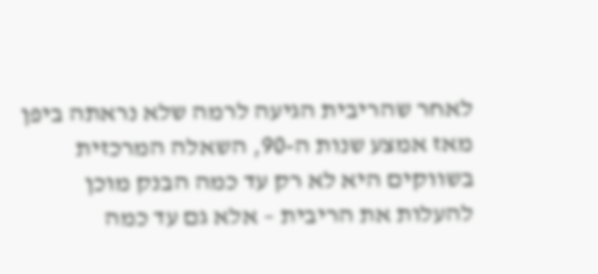לאחר שהריבית הגיעה לרמה שלא נראתה ביפן מאז אמצע שנות ה-90, השאלה המרכזית בשווקים היא לא רק עד כמה הבנק מוכן להעלות את הריבית – אלא גם עד כמה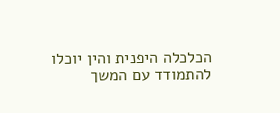הכלכלה היפנית והין יוכלו להתמודד עם המשך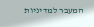המעבר למדיניות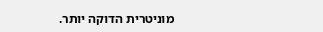מוניטרית הדוקה יותר.